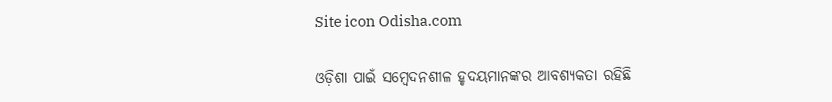Site icon Odisha.com

ଓଡ଼ିଶା ପାଇଁ ସମ୍ବେଦନଶୀଳ ହୃଦୟମାନଙ୍କର ଆବଶ୍ୟକତା ରହିଛି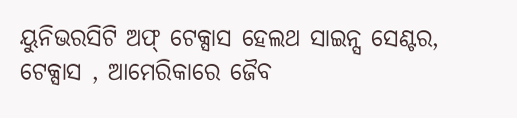ୟୁନିଭରସିଟି ଅଫ୍ ଟେକ୍ସାସ ହେଲଥ ସାଇନ୍ସ ସେଣ୍ଟର, ଟେକ୍ସାସ , ଆମେରିକାରେ ଜୈବ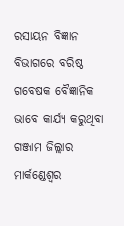ରସାୟନ ବିଜ୍ଞାନ ବିଭାଗରେ ବରିଷ୍ଠ ଗବେଷକ ବୈଜ୍ଞାନିକ ଭାବେ କାର୍ଯ୍ୟ କରୁଥିବା ଗଞ୍ଜାମ ଜିଲ୍ଲାର ମାର୍କଣ୍ଡେଶ୍ୱର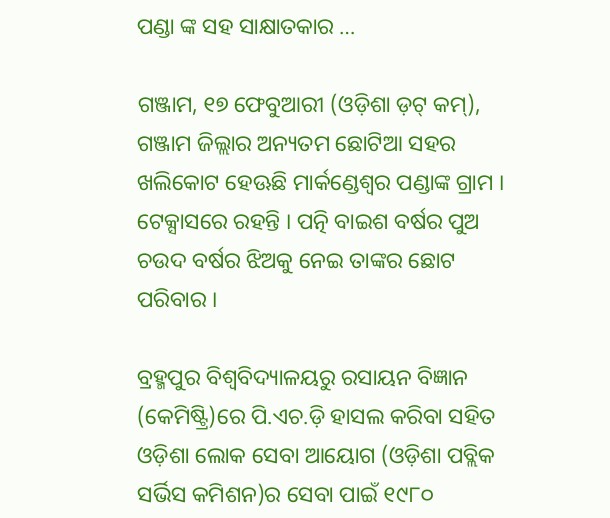ପଣ୍ଡା ଙ୍କ ସହ ସାକ୍ଷାତକାର …

ଗଞ୍ଜାମ, ୧୭ ଫେବୁଆରୀ (ଓଡ଼ିଶା ଡ଼ଟ୍ କମ୍), ଗଞ୍ଜାମ ଜିଲ୍ଲାର ଅନ୍ୟତମ ଛୋଟିଆ ସହର ଖଲିକୋଟ ହେଊଛି ମାର୍କଣ୍ଡେଶ୍ୱର ପଣ୍ଡାଙ୍କ ଗ୍ରାମ । ଟେକ୍ସାସରେ ରହନ୍ତି । ପତ୍ନି ବାଇଶ ବର୍ଷର ପୁଅ ଚଉଦ ବର୍ଷର ଝିଅକୁ ନେଇ ତାଙ୍କର ଛୋଟ ପରିବାର ।

ବ୍ରହ୍ମପୁର ବିଶ୍ୱବିଦ୍ୟାଳୟରୁ ରସାୟନ ବିଜ୍ଞାନ (କେମିଷ୍ଟ୍ରି)ରେ ପି.ଏଚ.ଡ଼ି ହାସଲ କରିବା ସହିତ ଓଡ଼ିଶା ଲୋକ ସେବା ଆୟୋଗ (ଓଡ଼ିଶା ପବ୍ଲିକ ସର୍ଭିସ କମିଶନ)ର ସେବା ପାଇଁ ୧୯୮୦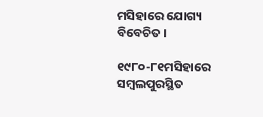ମସିହାରେ ଯୋଗ୍ୟ ବିବେଚିତ ।

୧୯୮୦-୮୧ମସିହାରେ ସମ୍ବଲପୁରସ୍ଥିତ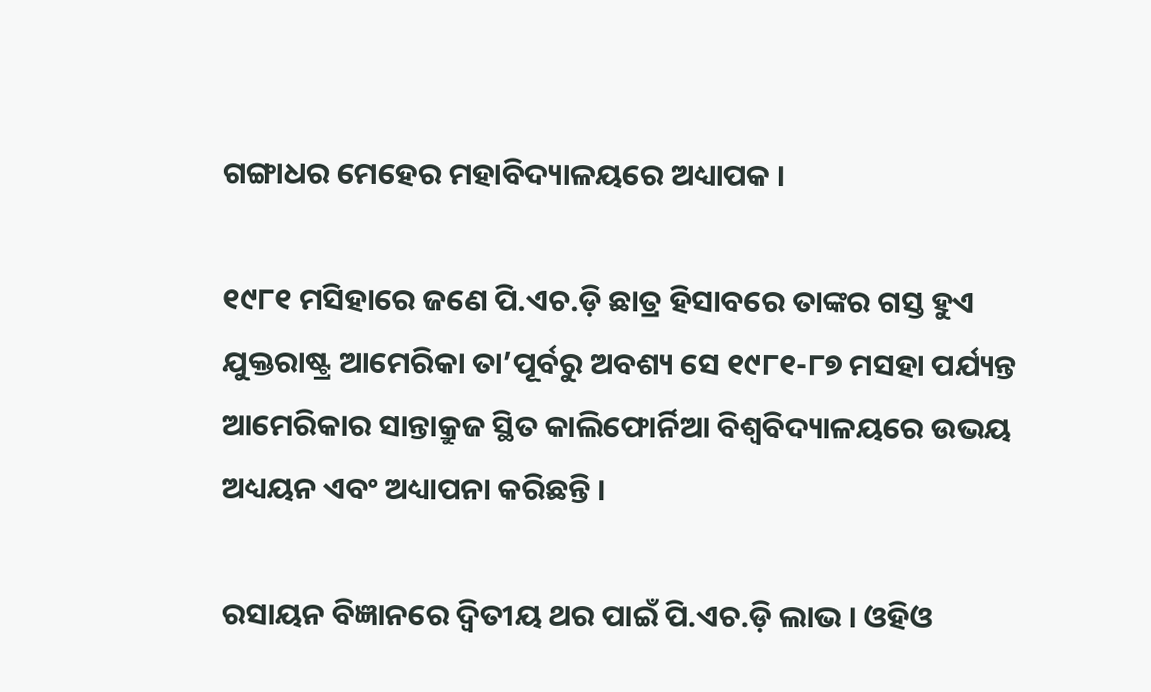ଗଙ୍ଗାଧର ମେହେର ମହାବିଦ୍ୟାଳୟରେ ଅଧ୍ୟାପକ ।

୧୯୮୧ ମସିହାରେ ଜଣେ ପି.ଏଚ.ଡ଼ି ଛାତ୍ର ହିସାବରେ ତାଙ୍କର ଗସ୍ତ ହୁଏ ଯୁକ୍ତରାଷ୍ଟ୍ର ଆମେରିକା ତା’ପୂର୍ବରୁ ଅବଶ୍ୟ ସେ ୧୯୮୧-୮୭ ମସହା ପର୍ଯ୍ୟନ୍ତ ଆମେରିକାର ସାନ୍ତାକ୍ରୁଜ ସ୍ଥିତ କାଲିଫୋର୍ନିଆ ବିଶ୍ୱବିଦ୍ୟାଳୟରେ ଉଭୟ ଅଧ୍ୟୟନ ଏବଂ ଅଧ୍ୟାପନା କରିଛନ୍ତି ।

ରସାୟନ ବିଜ୍ଞାନରେ ଦ୍ୱିତୀୟ ଥର ପାଇଁ ପି.ଏଚ.ଡ଼ି ଲାଭ । ଓହିଓ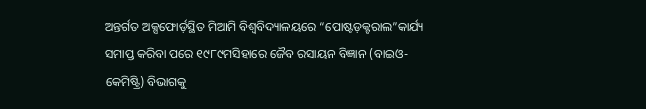ଅନ୍ତର୍ଗତ ଅକ୍ସଫୋର୍ଡ଼ସ୍ଥିତ ମିଆମି ବିଶ୍ୱବିଦ୍ୟାଳୟରେ “ପୋଷ୍ଟଡ଼କ୍ଟରାଲ”କାର୍ଯ୍ୟ ସମାପ୍ତ କରିବା ପରେ ୧୯୮୯ମସିହାରେ ଜୈବ ରସାୟନ ବିଜ୍ଞାନ (ବାଇଓ-କେମିଷ୍ଟ୍ରି) ବିଭାଗକୁ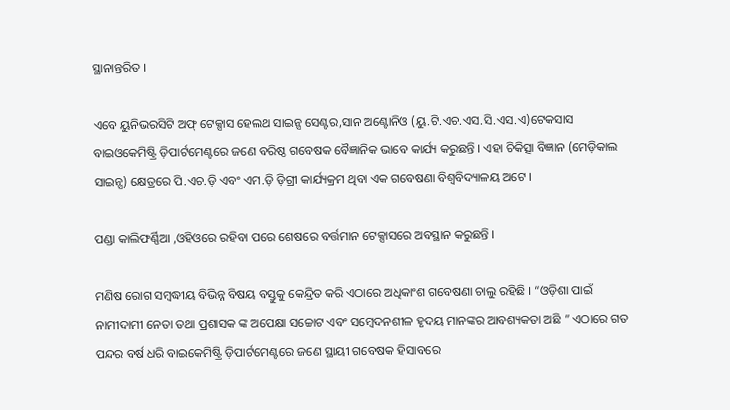ସ୍ଥାନାନ୍ତରିତ ।

ଏବେ ୟୁନିଭରସିଟି ଅଫ୍ ଟେକ୍ସାସ ହେଲଥ ସାଇନ୍ସ ସେଣ୍ଟର,ସାନ ଅଣ୍ଟୋନିଓ (ୟୁ.ଟି.ଏଚ.ଏସ.ସି.ଏସ.ଏ)ଟେକସାସ ବାଇଓକେମିଷ୍ଟ୍ରି ଡ଼ିପାର୍ଟମେଣ୍ଟରେ ଜଣେ ବରିଷ୍ଠ ଗବେଷକ ବୈଜ୍ଞାନିକ ଭାବେ କାର୍ଯ୍ୟ କରୁଛନ୍ତି । ଏହା ଚିକିତ୍ସା ବିଜ୍ଞାନ (ମେଡ଼ିକାଲ ସାଇନ୍ସ) କ୍ଷେତ୍ରରେ ପି.ଏଚ.ଡ଼ି ଏବଂ ଏମ.ଡ଼ି ଡ଼ିଗ୍ରୀ କାର୍ଯ୍ୟକ୍ରମ ଥିବା ଏକ ଗବେଷଣା ବିଶ୍ୱବିଦ୍ୟାଳୟ ଅଟେ ।

ପଣ୍ଡା କାଲିଫର୍ଣ୍ଣିଆ ,ଓହିଓରେ ରହିବା ପରେ ଶେଷରେ ବର୍ତ୍ତମାନ ଟେକ୍ସାସରେ ଅବସ୍ଥାନ କରୁଛନ୍ତି ।

ମଣିଷ ରୋଗ ସମ୍ବଦ୍ଧୀୟ ବିଭିନ୍ନ ବିଷୟ ବସ୍ତୁକୁ କେନ୍ଦ୍ରିତ କରି ଏଠାରେ ଅଧିକାଂଶ ଗବେଷଣା ଚାଲୁ ରହିଛି । “ଓଡ଼ିଶା ପାଇଁ ନାମୀଦାମୀ ନେତା ତଥା ପ୍ରଶାସକ ଙ୍କ ଅପେକ୍ଷା ସଚ୍ଚୋଟ ଏବଂ ସମ୍ବେଦନଶୀଳ ହୃଦୟ ମାନଙ୍କର ଆବଶ୍ୟକତା ଅଛି ” ଏଠାରେ ଗତ ପନ୍ଦର ବର୍ଷ ଧରି ବାଇକେମିଷ୍ଟ୍ରି ଡ଼ିପାର୍ଟମେଣ୍ଟରେ ଜଣେ ସ୍ଥାୟୀ ଗବେଷକ ହିସାବରେ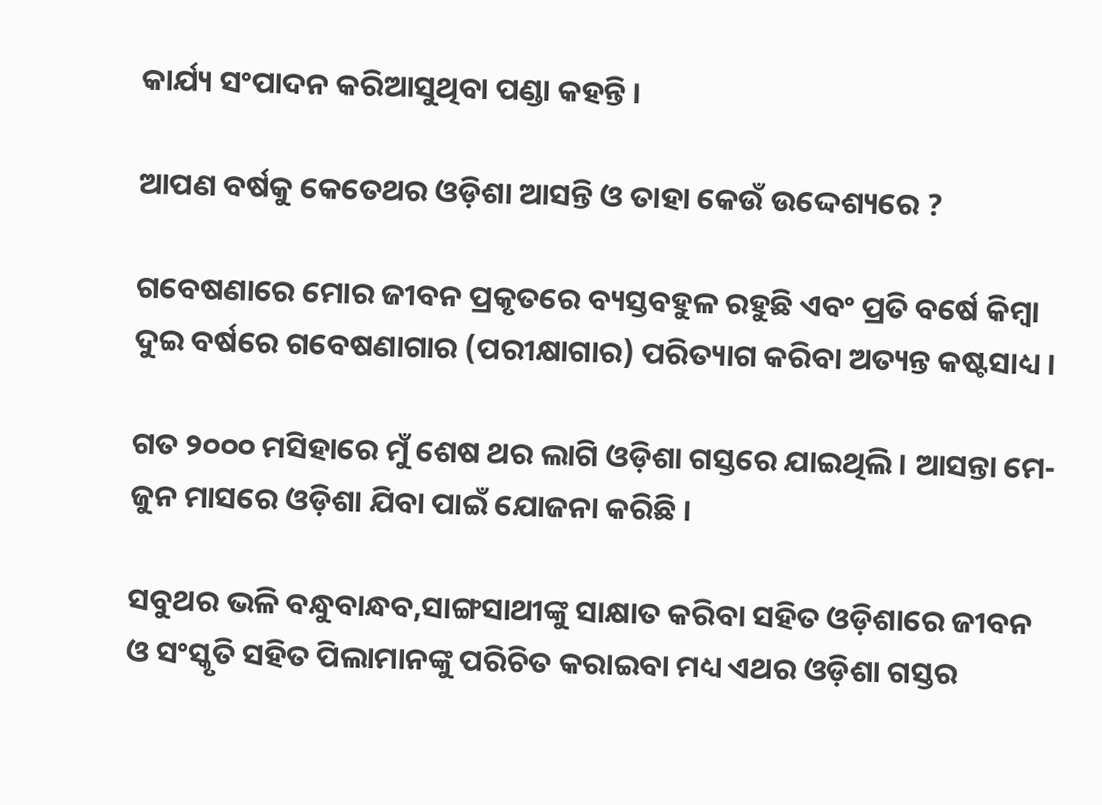କାର୍ଯ୍ୟ ସଂପାଦନ କରିଆସୁଥିବା ପଣ୍ଡା କହନ୍ତି ।

ଆପଣ ବର୍ଷକୁ କେତେଥର ଓଡ଼ିଶା ଆସନ୍ତି ଓ ତାହା କେଉଁ ଉଦ୍ଦେଶ୍ୟରେ ?

ଗବେଷଣାରେ ମୋର ଜୀବନ ପ୍ରକୃତରେ ବ୍ୟସ୍ତବହୁଳ ରହୁଛି ଏବଂ ପ୍ରତି ବର୍ଷେ କିମ୍ବା ଦୁଇ ବର୍ଷରେ ଗବେଷଣାଗାର (ପରୀକ୍ଷାଗାର) ପରିତ୍ୟାଗ କରିବା ଅତ୍ୟନ୍ତ କଷ୍ଟସାଧ୍ୟ ।

ଗତ ୨୦୦୦ ମସିହାରେ ମୁଁ ଶେଷ ଥର ଲାଗି ଓଡ଼ିଶା ଗସ୍ତରେ ଯାଇଥିଲି । ଆସନ୍ତା ମେ-ଜୁନ ମାସରେ ଓଡ଼ିଶା ଯିବା ପାଇଁ ଯୋଜନା କରିଛି ।

ସବୁଥର ଭଳି ବନ୍ଧୁବାନ୍ଧବ,ସାଙ୍ଗସାଥୀଙ୍କୁ ସାକ୍ଷାତ କରିବା ସହିତ ଓଡ଼ିଶାରେ ଜୀବନ ଓ ସଂସ୍କୃତି ସହିତ ପିଲାମାନଙ୍କୁ ପରିଚିତ କରାଇବା ମଧ୍ୟ ଏଥର ଓଡ଼ିଶା ଗସ୍ତର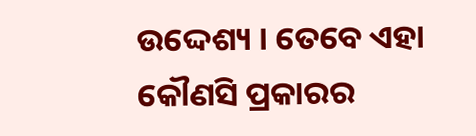ଉଦ୍ଦେଶ୍ୟ । ତେବେ ଏହା କୌଣସି ପ୍ରକାରର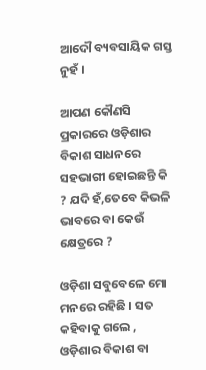ଆଦୌ ବ୍ୟବସାୟିକ ଗସ୍ତ ନୁହଁ ।

ଆପଣ କୌଣସି ପ୍ରକାରରେ ଓଡ଼ିଶାର ବିକାଶ ସାଧନରେ ସହଭାଗୀ ହୋଇଛନ୍ତି କି ? ଯଦି ହଁ,ତେବେ କିଭଳି ଭାବରେ ବା କେଉଁ କ୍ଷେତ୍ରରେ ?

ଓଡ଼ିଶା ସବୁବେଳେ ମୋ ମନରେ ରହିଛି । ସତ କହିବାକୁ ଗଲେ , ଓଡ଼ିଶାର ବିକାଶ ବା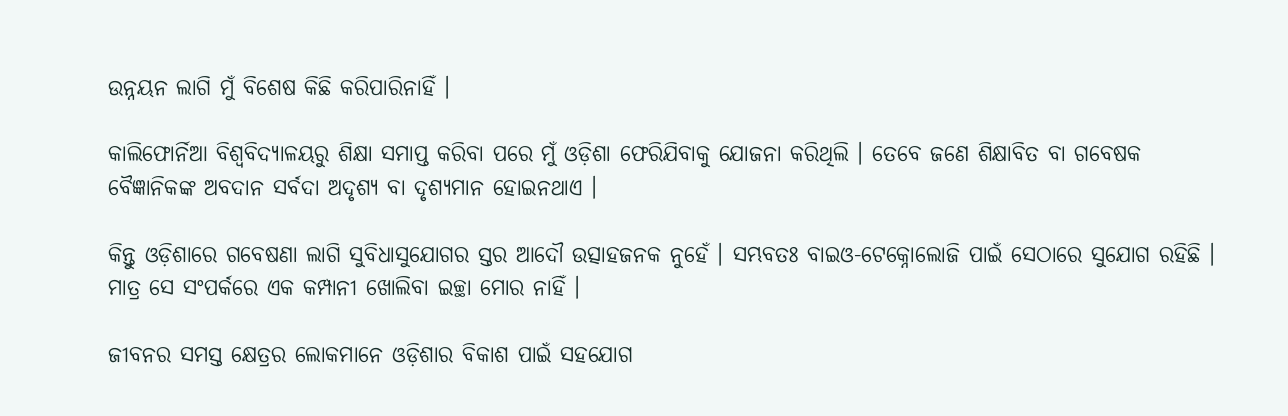ଉନ୍ନୟନ ଲାଗି ମୁଁ ବିଶେଷ କିଛି କରିପାରିନାହିଁ ।

କାଲିଫୋର୍ନିଆ ବିଶ୍ୱବିଦ୍ୟାଳୟରୁ ଶିକ୍ଷା ସମାପ୍ତ କରିବା ପରେ ମୁଁ ଓଡ଼ିଶା ଫେରିଯିବାକୁ ଯୋଜନା କରିଥିଲି । ତେବେ ଜଣେ ଶିକ୍ଷାବିତ ବା ଗବେଷକ ବୈଜ୍ଞାନିକଙ୍କ ଅବଦାନ ସର୍ବଦା ଅଦୃଶ୍ୟ ବା ଦୃଶ୍ୟମାନ ହୋଇନଥାଏ ।

କିନ୍ତୁ ଓଡ଼ିଶାରେ ଗବେଷଣା ଲାଗି ସୁବିଧାସୁଯୋଗର ସ୍ତର ଆଦୌ ଉତ୍ସାହଜନକ ନୁହେଁ । ସମ୍ଭବତଃ ବାଇଓ-ଟେକ୍ନୋଲୋଜି ପାଇଁ ସେଠାରେ ସୁଯୋଗ ରହିଛି । ମାତ୍ର ସେ ସଂପର୍କରେ ଏକ କମ୍ପାନୀ ଖୋଲିବା ଇଚ୍ଛା ମୋର ନାହିଁ ।

ଜୀବନର ସମସ୍ତ କ୍ଷେତ୍ରର ଲୋକମାନେ ଓଡ଼ିଶାର ବିକାଶ ପାଇଁ ସହଯୋଗ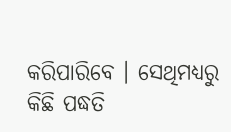କରିପାରିବେ । ସେଥିମଧ୍ୟରୁ କିଛି ପଦ୍ଧତି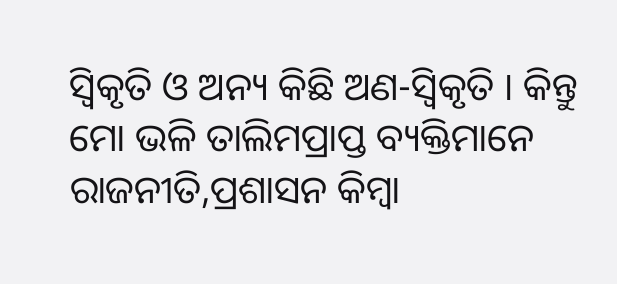ସ୍ୱିକୃତି ଓ ଅନ୍ୟ କିଛି ଅଣ-ସ୍ୱିକୃତି । କିନ୍ତୁ ମୋ ଭଳି ତାଲିମପ୍ରାପ୍ତ ବ୍ୟକ୍ତିମାନେ ରାଜନୀତି,ପ୍ରଶାସନ କିମ୍ବା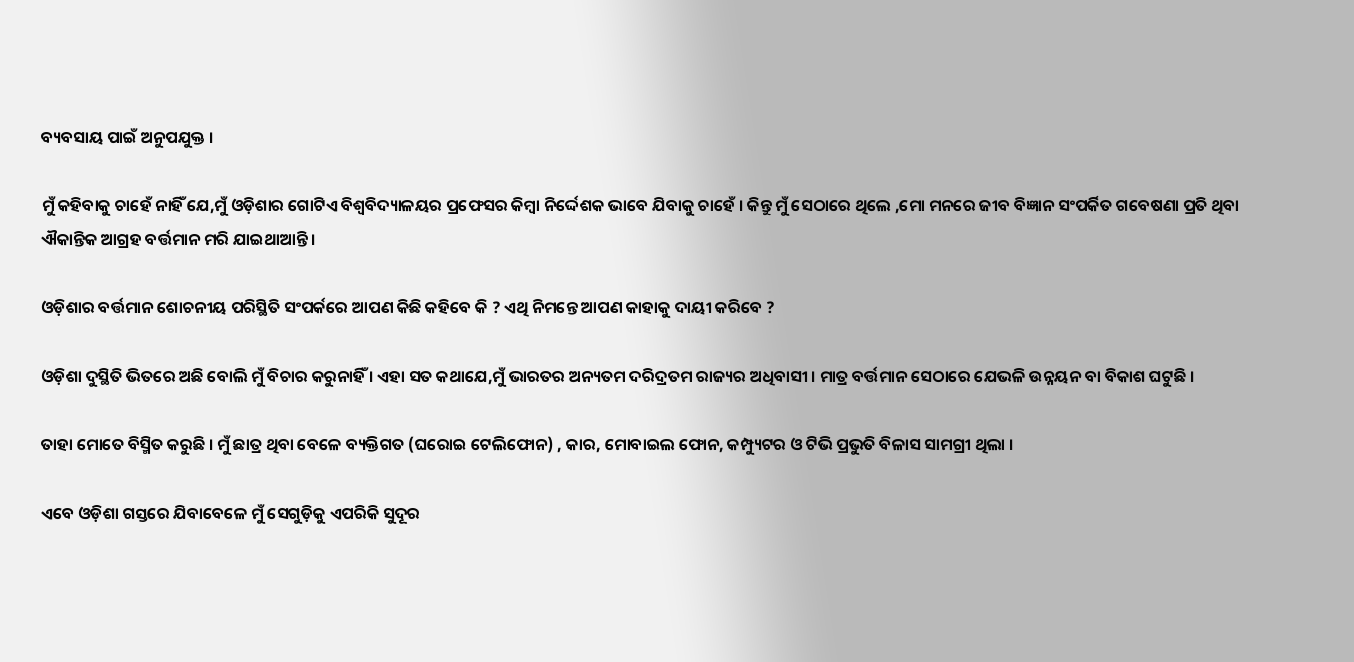ବ୍ୟବସାୟ ପାଇଁ ଅନୁପଯୁକ୍ତ ।

ମୁଁ କହିବାକୁ ଚାହେଁ ନାହିଁ ଯେ,ମୁଁ ଓଡ଼ିଶାର ଗୋଟିଏ ବିଶ୍ୱବିଦ୍ୟାଳୟର ପ୍ରଫେସର କିମ୍ବା ନିର୍ଦ୍ଦେଶକ ଭାବେ ଯିବାକୁ ଚାହେଁ । କିନ୍ତୁ ମୁଁ ସେଠାରେ ଥିଲେ ,ମୋ ମନରେ ଜୀବ ବିଜ୍ଞାନ ସଂପର୍କିତ ଗବେଷଣା ପ୍ରତି ଥିବା ଐକାନ୍ତିକ ଆଗ୍ରହ ବର୍ତ୍ତମାନ ମରି ଯାଇଥାଆନ୍ତି ।

ଓଡ଼ିଶାର ବର୍ତ୍ତମାନ ଶୋଚନୀୟ ପରିସ୍ଥିତି ସଂପର୍କରେ ଆପଣ କିଛି କହିବେ କି ? ଏଥି ନିମନ୍ତେ ଆପଣ କାହାକୁ ଦାୟୀ କରିବେ ?

ଓଡ଼ିଶା ଦୁସ୍ଥିତି ଭିତରେ ଅଛି ବୋଲି ମୁଁ ବିଚାର କରୁନାହିଁ । ଏହା ସତ କଥାଯେ,ମୁଁ ଭାରତର ଅନ୍ୟତମ ଦରିଦ୍ରତମ ରାଜ୍ୟର ଅଧିବାସୀ । ମାତ୍ର ବର୍ତ୍ତମାନ ସେଠାରେ ଯେଭଳି ଉନ୍ନୟନ ବା ବିକାଶ ଘଟୁଛି ।

ତାହା ମୋତେ ବିସ୍ମିତ କରୁଛି । ମୁଁ ଛାତ୍ର ଥିବା ବେଳେ ବ୍ୟକ୍ତିଗତ (ଘରୋଇ ଟେଲିଫୋନ) , କାର, ମୋବାଇଲ ଫୋନ, କମ୍ପ୍ୟୁଟର ଓ ଟିଭି ପ୍ରଭୁତି ବିଳାସ ସାମଗ୍ରୀ ଥିଲା ।

ଏବେ ଓଡ଼ିଶା ଗସ୍ତରେ ଯିବାବେଳେ ମୁଁ ସେଗୁଡ଼ିକୁ ଏପରିକି ସୁଦୂର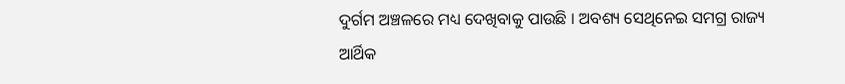ଦୁର୍ଗମ ଅଞ୍ଚଳରେ ମଧ୍ୟ ଦେଖିବାକୁ ପାଉଛି । ଅବଶ୍ୟ ସେଥିନେଇ ସମଗ୍ର ରାଜ୍ୟ ଆର୍ଥିକ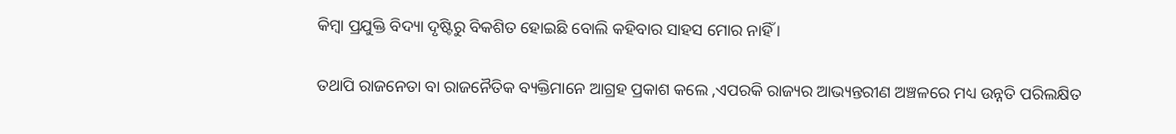କିମ୍ବା ପ୍ରଯୁକ୍ତି ବିଦ୍ୟା ଦୃଷ୍ଟିରୁ ବିକଶିତ ହୋଇଛି ବୋଲି କହିବାର ସାହସ ମୋର ନାହିଁ ।

ତଥାପି ରାଜନେତା ବା ରାଜନୈତିକ ବ୍ୟକ୍ତିମାନେ ଆଗ୍ରହ ପ୍ରକାଶ କଲେ ,ଏପରକି ରାଜ୍ୟର ଆଭ୍ୟନ୍ତରୀଣ ଅଞ୍ଚଳରେ ମଧ୍ୟ ଉନ୍ନତି ପରିଲକ୍ଷିତ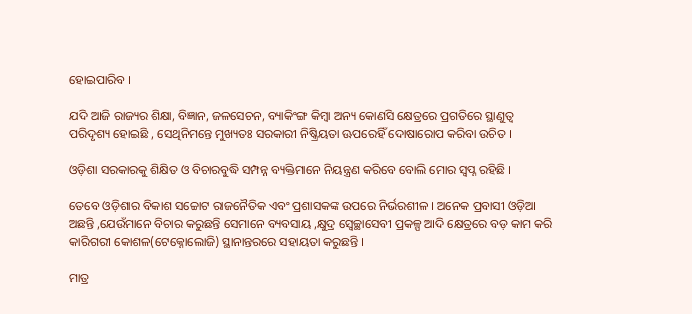ହୋଇପାରିବ ।

ଯଦି ଆଜି ରାଜ୍ୟର ଶିକ୍ଷା, ବିଜ୍ଞାନ, ଜଳସେଚନ, ବ୍ୟାକିଂଙ୍ଗ କିମ୍ବା ଅନ୍ୟ କୋଣସି କ୍ଷେତ୍ରରେ ପ୍ରଗତିରେ ସ୍ଥାଣୁତ୍ୱ ପରିଦୃଶ୍ୟ ହୋଇଛି , ସେଥିନିମନ୍ତେ ମୁଖ୍ୟତଃ ସରକାରୀ ନିଷ୍କ୍ରିୟତା ଊପରେହିଁ ଦୋଷାରୋପ କରିବା ଉଚିତ ।

ଓଡ଼ିଶା ସରକାରକୁ ଶିକ୍ଷିତ ଓ ବିଚାରବୁଦ୍ଧି ସମ୍ପନ୍ନ ବ୍ୟକ୍ତିମାନେ ନିୟନ୍ତ୍ରଣ କରିବେ ବୋଲି ମୋର ସ୍ୱପ୍ନ ରହିଛି ।

ତେବେ ଓଡ଼ିଶାର ବିକାଶ ସଚ୍ଚୋଟ ରାଜନୈତିକ ଏବଂ ପ୍ରଶାସକଙ୍କ ଉପରେ ନିର୍ଭରଶୀଳ । ଅନେକ ପ୍ରବାସୀ ଓଡ଼ିଆ ଅଛନ୍ତି ,ଯେଉଁମାନେ ବିଚାର କରୁଛନ୍ତି ସେମାନେ ବ୍ୟବସାୟ ,କ୍ଷୁଦ୍ର ସ୍ୱେଚ୍ଛାସେବୀ ପ୍ରକଳ୍ପ ଆଦି କ୍ଷେତ୍ରରେ ବଡ଼ କାମ କରି କାରିଗରୀ କୋଶଳ(ଟେକ୍ନୋଲୋଜି) ସ୍ଥାନାନ୍ତରରେ ସହାୟତା କରୁଛନ୍ତି ।

ମାତ୍ର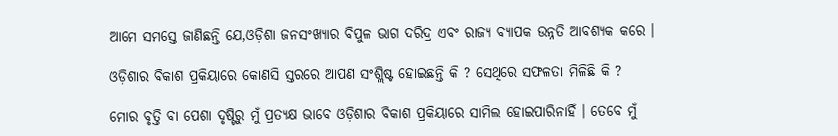ଆମେ ସମସ୍ତେ ଜାଣିଛନ୍ତି ଯେ,ଓଡ଼ିଶା ଜନସଂଖ୍ୟାର ବିପୁଳ ଭାଗ ଦରିଦ୍ର ଏବଂ ରାଜ୍ୟ ବ୍ୟାପକ ଉନ୍ନତି ଆବଶ୍ୟକ କରେ ।

ଓଡ଼ିଶାର ବିକାଶ ପ୍ରକିୟାରେ କୋଣସି ସ୍ତରରେ ଆପଣ ସଂଶ୍ଲିଷ୍ଟ ହୋଇଛନ୍ତି କି ? ସେଥିରେ ସଫଳତା ମିଳିଛି କି ?

ମୋର ବୃତ୍ତି ବା ପେଶା ଦୃଷ୍ଟିରୁ ମୁଁ ପ୍ରତ୍ୟକ୍ଷ ଭାବେ ଓଡ଼ିଶାର ବିକାଶ ପ୍ରକିୟାରେ ସାମିଲ ହୋଇପାରିନାହିଁ । ତେବେ ମୁଁ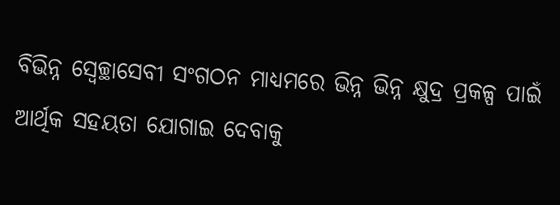ବିଭିନ୍ନ ସ୍ୱେଚ୍ଛାସେବୀ ସଂଗଠନ ମାଧ୍ୟମରେ ଭିନ୍ନ ଭିନ୍ନ କ୍ଷୁଦ୍ର ପ୍ରକଳ୍ପ ପାଇଁ ଆର୍ଥିକ ସହୟତା ଯୋଗାଇ ଦେବାକୁ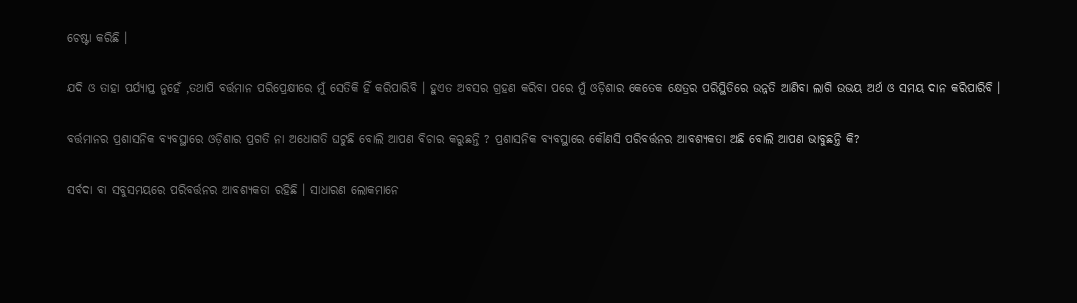ଚେଷ୍ଟା କରିଛି ।

ଯଦି ଓ ତାହା ପର୍ଯ୍ୟାପ୍ତ ନୁହେଁ ,ତଥାପି ବର୍ତ୍ତମାନ ପରିପ୍ରେକ୍ଷୀରେ ମୁଁ ସେତିକି ହିଁ କରିପାରିବି । ହୁଏତ ଅବସର ଗ୍ରହଣ କରିବା ପରେ ମୁଁ ଓଡ଼ିଶାର କେତେକ କ୍ଷେତ୍ରର ପରିସ୍ଥିତିରେ ଉନ୍ନତି ଆଣିବା ଲାଗି ଉଭୟ ଅର୍ଥ ଓ ସମୟ ଦାନ କରିପାରିବି ।

ବର୍ତ୍ତମାନର ପ୍ରଶାସନିକ ବ୍ୟବସ୍ଥାରେ ଓଡ଼ିଶାର ପ୍ରଗତି ନା ଅଧୋଗତି ଘଟୁଛି ବୋଲି ଆପଣ ବିଚାର କରୁଛନ୍ତି ? ପ୍ରଶାସନିକ ବ୍ୟବସ୍ଥାରେ କୌଣସି ପରିବର୍ତ୍ତନର ଆବଶ୍ୟକତା ଅଛି ବୋଲି ଆପଣ ଭାବୁଛନ୍ତି କି?

ସର୍ବଦା ବା ସବୁସମୟରେ ପରିବର୍ତ୍ତନର ଆବଶ୍ୟକତା ରହିଛି । ସାଧାରଣ ଲୋକମାନେ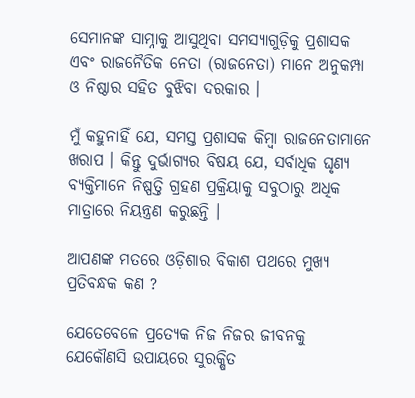ସେମାନଙ୍କ ସାମ୍ନାକୁ ଆସୁଥିବା ସମସ୍ୟାଗୁଡ଼ିକୁ ପ୍ରଶାସକ ଏବଂ ରାଜନୈତିକ ନେତା (ରାଜନେତା) ମାନେ ଅନୁକମ୍ପା ଓ ନିଷ୍ଠାର ସହିତ ବୁଝିବା ଦରକାର ।

ମୁଁ କହୁନାହିଁ ଯେ, ସମସ୍ତ ପ୍ରଶାସକ କିମ୍ବା ରାଜନେତାମାନେ ଖରାପ । କିନ୍ତୁ ଦୁର୍ଭାଗ୍ୟର ବିଷୟ ଯେ, ସର୍ବାଧିକ ଘୃଣ୍ୟ ବ୍ୟକ୍ତିମାନେ ନିଷ୍ପତ୍ତି ଗ୍ରହଣ ପ୍ରକ୍ରିୟାକୁ ସବୁଠାରୁ ଅଧିକ ମାତ୍ରାରେ ନିୟନ୍ତ୍ରଣ କରୁଛନ୍ତି ।

ଆପଣଙ୍କ ମତରେ ଓଡ଼ିଶାର ବିକାଶ ପଥରେ ମୁଖ୍ୟ ପ୍ରତିବନ୍ଧକ କଣ ?

ଯେତେବେଳେ ପ୍ରତ୍ୟେକ ନିଜ ନିଜର ଜୀବନକୁ ଯେକୌଣସି ଉପାୟରେ ସୁରକ୍ଷିତ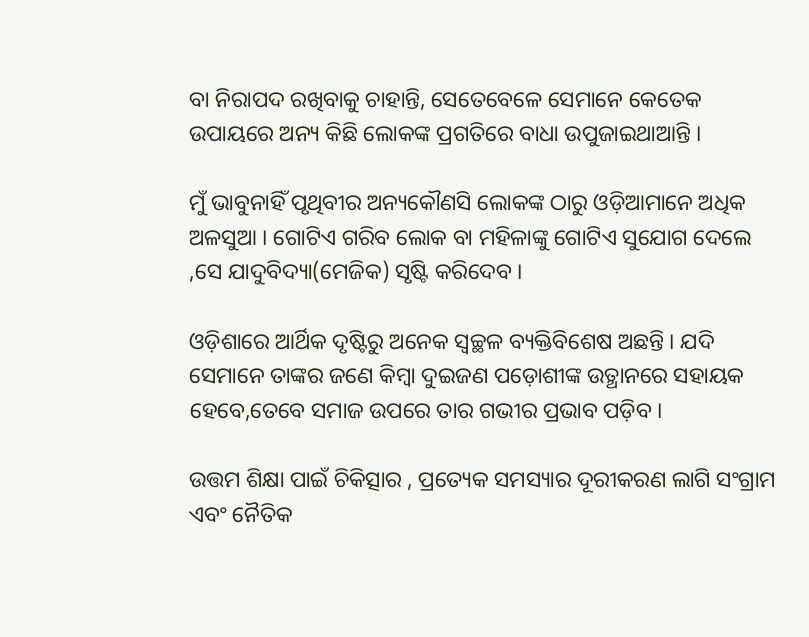ବା ନିରାପଦ ରଖିବାକୁ ଚାହାନ୍ତି, ସେତେବେଳେ ସେମାନେ କେତେକ ଉପାୟରେ ଅନ୍ୟ କିଛି ଲୋକଙ୍କ ପ୍ରଗତିରେ ବାଧା ଉପୁଜାଇଥାଆନ୍ତି ।

ମୁଁ ଭାବୁନାହିଁ ପୃଥିବୀର ଅନ୍ୟକୌଣସି ଲୋକଙ୍କ ଠାରୁ ଓଡ଼ିଆମାନେ ଅଧିକ ଅଳସୁଆ । ଗୋଟିଏ ଗରିବ ଲୋକ ବା ମହିଳାଙ୍କୁ ଗୋଟିଏ ସୁଯୋଗ ଦେଲେ ,ସେ ଯାଦୁବିଦ୍ୟା(ମେଜିକ) ସୃଷ୍ଟି କରିଦେବ ।

ଓଡ଼ିଶାରେ ଆର୍ଥିକ ଦୃଷ୍ଟିରୁ ଅନେକ ସ୍ୱଚ୍ଛଳ ବ୍ୟକ୍ତିବିଶେଷ ଅଛନ୍ତି । ଯଦି ସେମାନେ ତାଙ୍କର ଜଣେ କିମ୍ବା ଦୁଇଜଣ ପଡ଼ୋଶୀଙ୍କ ଉତ୍ଥାନରେ ସହାୟକ ହେବେ,ତେବେ ସମାଜ ଉପରେ ତାର ଗଭୀର ପ୍ରଭାବ ପଡ଼ିବ ।

ଉତ୍ତମ ଶିକ୍ଷା ପାଇଁ ଚିକିତ୍ସାର , ପ୍ରତ୍ୟେକ ସମସ୍ୟାର ଦୂରୀକରଣ ଲାଗି ସଂଗ୍ରାମ ଏବଂ ନୈତିକ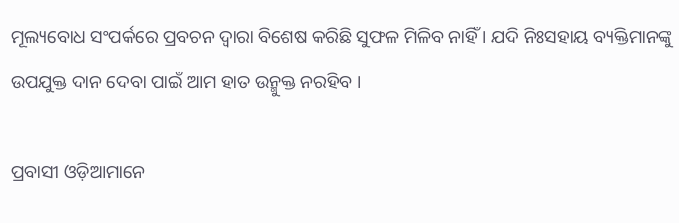ମୂଲ୍ୟବୋଧ ସଂପର୍କରେ ପ୍ରବଚନ ଦ୍ୱାରା ବିଶେଷ କରିଛି ସୁଫଳ ମିଳିବ ନାହିଁ । ଯଦି ନିଃସହାୟ ବ୍ୟକ୍ତିମାନଙ୍କୁ ଉପଯୁକ୍ତ ଦାନ ଦେବା ପାଇଁ ଆମ ହାତ ଉନ୍ମୁକ୍ତ ନରହିବ ।

ପ୍ରବାସୀ ଓଡ଼ିଆମାନେ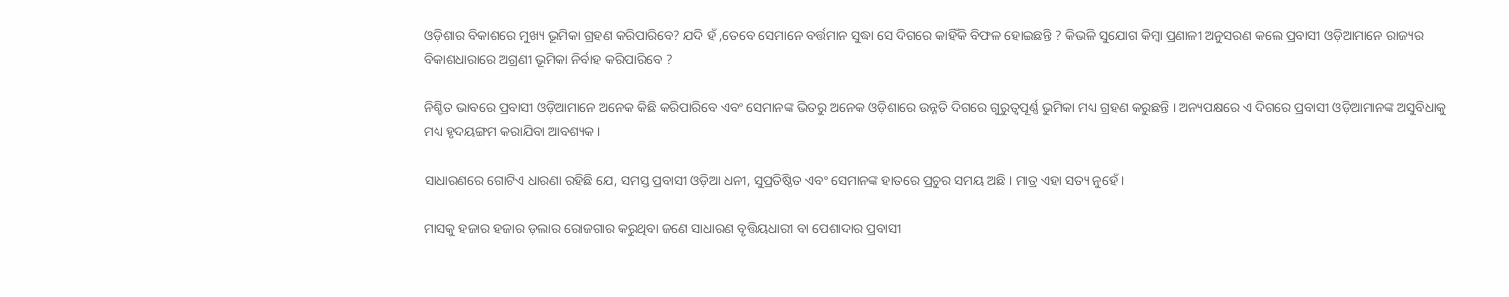ଓଡ଼ିଶାର ବିକାଶରେ ମୁଖ୍ୟ ଭୂମିକା ଗ୍ରହଣ କରିପାରିବେ? ଯଦି ହଁ ,ତେବେ ସେମାନେ ବର୍ତ୍ତମାନ ସୁଦ୍ଧା ସେ ଦିଗରେ କାହିଁକି ବିଫଳ ହୋଇଛନ୍ତି ? କିଭଳି ସୁଯୋଗ କିମ୍ବା ପ୍ରଣାଳୀ ଅନୁସରଣ କଲେ ପ୍ରବାସୀ ଓଡ଼ିଆମାନେ ରାଜ୍ୟର ବିକାଶଧାରାରେ ଅଗ୍ରଣୀ ଭୂମିକା ନିର୍ବାହ କରିପାରିବେ ?

ନିଶ୍ଚିତ ଭାବରେ ପ୍ରବାସୀ ଓଡ଼ିଆମାନେ ଅନେକ କିଛି କରିପାରିବେ ଏବଂ ସେମାନଙ୍କ ଭିତରୁ ଅନେକ ଓଡ଼ିଶାରେ ଉନ୍ନତି ଦିଗରେ ଗୁରୁତ୍ୱପୂର୍ଣ୍ଣ ଭୁମିକା ମଧ୍ୟ ଗ୍ରହଣ କରୁଛନ୍ତି । ଅନ୍ୟପକ୍ଷରେ ଏ ଦିଗରେ ପ୍ରବାସୀ ଓଡ଼ିଆମାନଙ୍କ ଅସୁବିଧାକୁ ମଧ୍ୟ ହୃଦୟଙ୍ଗମ କରାଯିବା ଆବଶ୍ୟକ ।

ସାଧାରଣରେ ଗୋଟିଏ ଧାରଣା ରହିଛି ଯେ, ସମସ୍ତ ପ୍ରବାସୀ ଓଡ଼ିଆ ଧନୀ, ସୁପ୍ରତିଷ୍ଠିତ ଏବଂ ସେମାନଙ୍କ ହାତରେ ପ୍ରଚୁର ସମୟ ଅଛି । ମାତ୍ର ଏହା ସତ୍ୟ ନୁହେଁ ।

ମାସକୁ ହଜାର ହଜାର ଡ଼ଲାର ରୋଜଗାର କରୁଥିବା ଜଣେ ସାଧାରଣ ବୃତ୍ତିୟଧାରୀ ବା ପେଶାଦାର ପ୍ରବାସୀ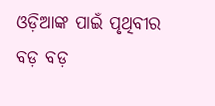ଓଡ଼ିଆଙ୍କ ପାଇଁ ପୃଥିବୀର ବଡ଼ ବଡ଼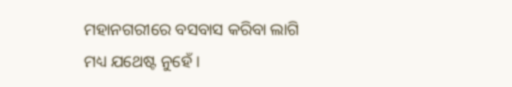ମହାନଗରୀରେ ବସବାସ କରିବା ଲାଗି ମଧ୍ୟ ଯଥେଷ୍ଟ ନୁହେଁ ।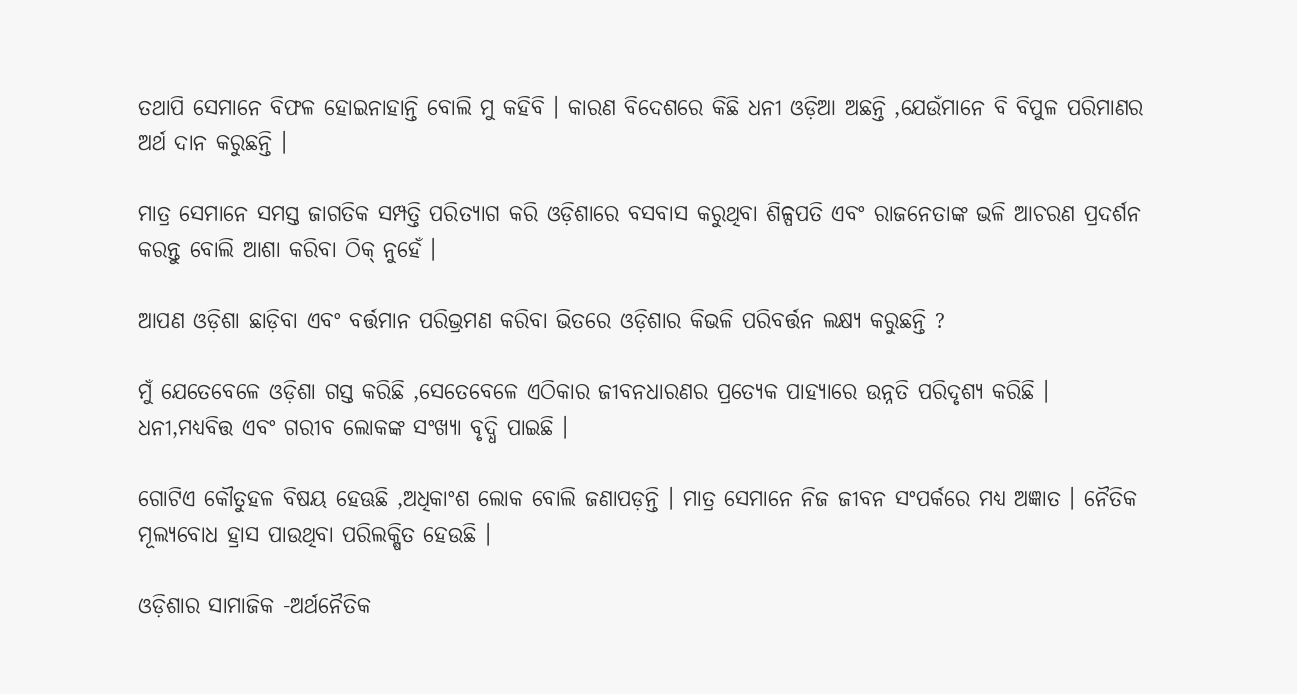ତଥାପି ସେମାନେ ବିଫଳ ହୋଇନାହାନ୍ତି ବୋଲି ମୁ କହିବି । କାରଣ ବିଦେଶରେ କିଛି ଧନୀ ଓଡ଼ିଆ ଅଛନ୍ତି ,ଯେଉଁମାନେ ବି ବିପୁଳ ପରିମାଣର ଅର୍ଥ ଦାନ କରୁଛନ୍ତି ।

ମାତ୍ର ସେମାନେ ସମସ୍ତ ଜାଗତିକ ସମ୍ପତ୍ତି ପରିତ୍ୟାଗ କରି ଓଡ଼ିଶାରେ ବସବାସ କରୁଥିବା ଶିଳ୍ପପତି ଏବଂ ରାଜନେତାଙ୍କ ଭଳି ଆଚରଣ ପ୍ରଦର୍ଶନ କରନ୍ତୁ ବୋଲି ଆଶା କରିବା ଠିକ୍ ନୁହେଁ ।

ଆପଣ ଓଡ଼ିଶା ଛାଡ଼ିବା ଏବଂ ବର୍ତ୍ତମାନ ପରିଭ୍ରମଣ କରିବା ଭିତରେ ଓଡ଼ିଶାର କିଭଳି ପରିବର୍ତ୍ତନ ଲକ୍ଷ୍ୟ କରୁଛନ୍ତି ?

ମୁଁ ଯେତେବେଳେ ଓଡ଼ିଶା ଗସ୍ତ କରିଛି ,ସେତେବେଳେ ଏଠିକାର ଜୀବନଧାରଣର ପ୍ରତ୍ୟେକ ପାହ୍ୟାରେ ଉନ୍ନତି ପରିଦୃଶ୍ୟ କରିଛି । ଧନୀ,ମଧ୍ୟବିତ୍ତ ଏବଂ ଗରୀବ ଲୋକଙ୍କ ସଂଖ୍ୟା ବୃଦ୍ଧି ପାଇଛି ।

ଗୋଟିଏ କୌତୁହଳ ବିଷୟ ହେଊଛି ,ଅଧିକାଂଶ ଲୋକ ବୋଲି ଜଣାପଡ଼ନ୍ତି । ମାତ୍ର ସେମାନେ ନିଜ ଜୀବନ ସଂପର୍କରେ ମଧ୍ୟ ଅଜ୍ଞାତ । ନୈତିକ ମୂଲ୍ୟବୋଧ ହ୍ରାସ ପାଉଥିବା ପରିଲକ୍ଷିତ ହେଉଛି ।

ଓଡ଼ିଶାର ସାମାଜିକ -ଅର୍ଥନୈତିକ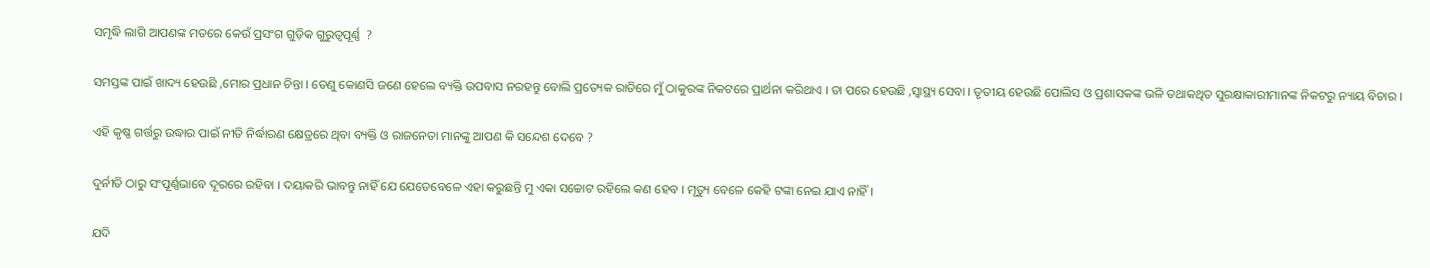ସମୃଦ୍ଧି ଲାଗି ଆପଣଙ୍କ ମତରେ କେଉଁ ପ୍ରସଂଗ ଗୁଡ଼ିକ ଗୁରୁତ୍ୱପୂର୍ଣ୍ଣ  ?

ସମସ୍ତଙ୍କ ପାଇଁ ଖାଦ୍ୟ ହେଉଛି ,ମୋର ପ୍ରଧାନ ଚିନ୍ତା । ତେଣୁ କୋଣସି ଜଣେ ହେଲେ ବ୍ୟକ୍ତି ଉପବାସ ନରହନ୍ତୁ ବୋଲି ପ୍ରତ୍ୟେକ ରାତିରେ ମୁଁ ଠାକୁରଙ୍କ ନିକଟରେ ପ୍ରାର୍ଥନା କରିଥାଏ । ତା ପରେ ହେଉଛି ,ସ୍ୱାସ୍ଥ୍ୟ ସେବା । ତୃତୀୟ ହେଉଛି ପୋଲିସ ଓ ପ୍ରଶାସକଙ୍କ ଭଳି ତଥାକଥିତ ସୁରକ୍ଷାକାରୀମାନଙ୍କ ନିକଟରୁ ନ୍ୟାୟ ବିଚାର ।

ଏହି କୃଷ୍ଣ ଗର୍ତ୍ତରୁ ଉଦ୍ଧାର ପାଇଁ ନୀତି ନିର୍ଦ୍ଧାରଣ କ୍ଷେତ୍ରରେ ଥିବା ବ୍ୟକ୍ତି ଓ ରାଜନେତା ମାନଙ୍କୁ ଆପଣ କି ସନ୍ଦେଶ ଦେବେ ?

ଦୁର୍ନୀତି ଠାରୁ ସଂପୂର୍ଣ୍ଣଭାବେ ଦୂରରେ ରହିବା । ଦୟାକରି ଭାବନ୍ତୁ ନାହିଁ ଯେ ଯେତେବେଳେ ଏହା କରୁଛନ୍ତି ମୁ ଏକା ସଚ୍ଚୋଟ ରହିଲେ କଣ ହେବ । ମୃତ୍ୟୁ ବେଳେ କେହି ଟଙ୍କା ନେଇ ଯାଏ ନାହିଁ ।

ଯଦି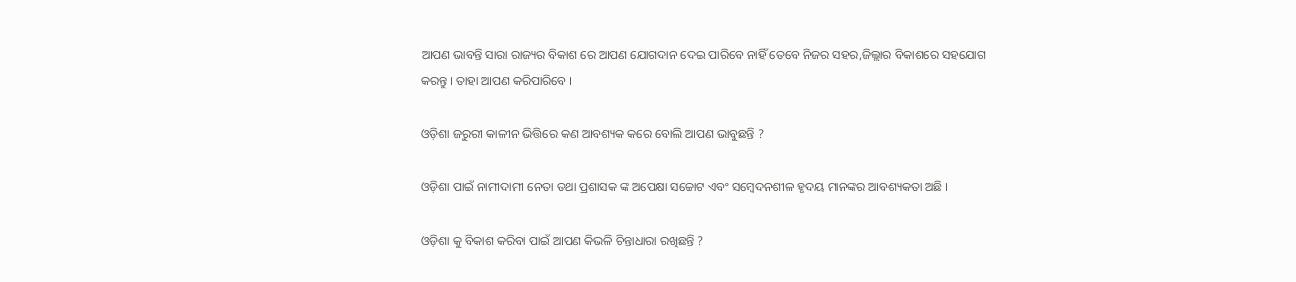ଆପଣ ଭାବନ୍ତି ସାରା ରାଜ୍ୟର ବିକାଶ ରେ ଆପଣ ଯୋଗଦାନ ଦେଇ ପାରିବେ ନାହିଁ ତେବେ ନିଜର ସହର,ଜିଲ୍ଲାର ବିକାଶରେ ସହଯୋଗ କରନ୍ତୁ । ତାହା ଆପଣ କରିପାରିବେ ।

ଓଡ଼ିଶା ଜରୁରୀ କାଳୀନ ଭିତ୍ତିରେ କଣ ଆବଶ୍ୟକ କରେ ବୋଲି ଆପଣ ଭାବୁଛନ୍ତି ?

ଓଡ଼ିଶା ପାଇଁ ନାମୀଦାମୀ ନେତା ତଥା ପ୍ରଶାସକ ଙ୍କ ଅପେକ୍ଷା ସଚ୍ଚୋଟ ଏବଂ ସମ୍ବେଦନଶୀଳ ହୃଦୟ ମାନଙ୍କର ଆବଶ୍ୟକତା ଅଛି ।

ଓଡ଼ିଶା କୁ ବିକାଶ କରିବା ପାଇଁ ଆପଣ କିଭଳି ଚିନ୍ତାଧାରା ରଖିଛନ୍ତି ?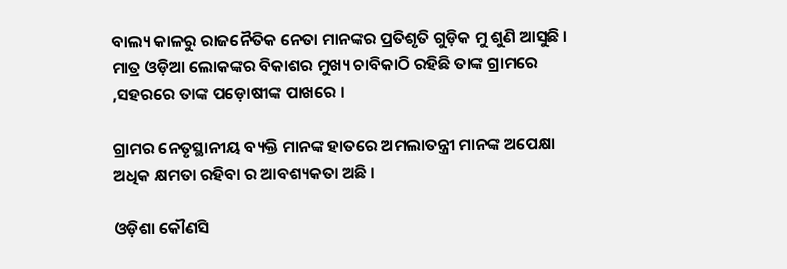ବାଲ୍ୟ କାଳରୁ ରାଜନୈତିକ ନେତା ମାନଙ୍କର ପ୍ରତିଶୃତି ଗୁଡ଼ିକ ମୁ ଶୁଣି ଆସୁଛି । ମାତ୍ର ଓଡ଼ିଆ ଲୋକଙ୍କର ବିକାଶର ମୁଖ୍ୟ ଚାବିକାଠି ରହିଛି ତାଙ୍କ ଗ୍ରାମରେ ,ସହରରେ ତାଙ୍କ ପଡ଼ୋଷୀଙ୍କ ପାଖରେ ।

ଗ୍ରାମର ନେତୃସ୍ଥାନୀୟ ବ୍ୟକ୍ତି ମାନଙ୍କ ହାତରେ ଅମଲାତନ୍ତ୍ରୀ ମାନଙ୍କ ଅପେକ୍ଷା ଅଧିକ କ୍ଷମତା ରହିବା ର ଆବଶ୍ୟକତା ଅଛି ।

ଓଡ଼ିଶା କୌଣସି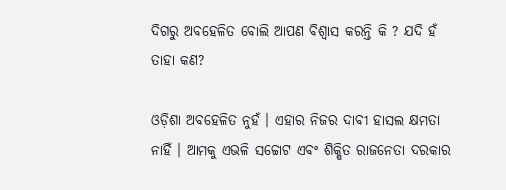ଦିଗରୁ ଅବହେଳିତ ବୋଲି ଆପଣ ବିଶ୍ୱାସ କରନ୍ତି କି ? ଯଦି ହଁ ତାହା କଣ?

ଓଡ଼ିଶା ଅବହେଳିତ ନୁହଁ । ଏହାର ନିଜର ଦାବୀ ହାସଲ କ୍ଷମତା ନାହିଁ । ଆମକୁ ଏଭଳି ସଚ୍ଚୋଟ ଏବଂ ଶିକ୍ଷିତ ରାଜନେତା ଦରକାର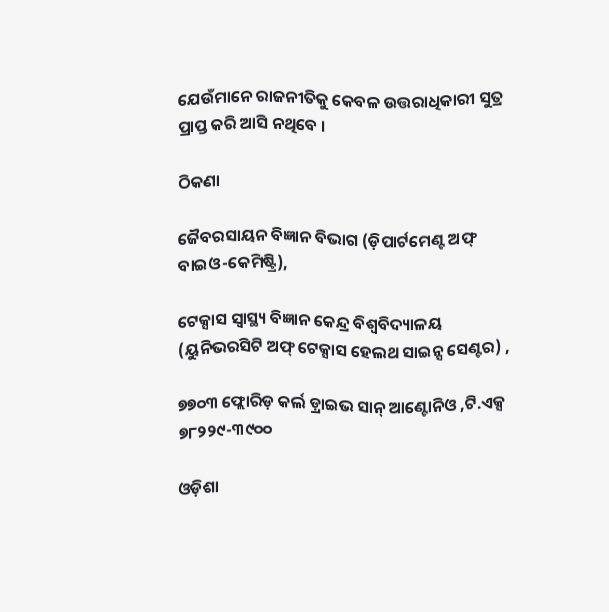ଯେଉଁମାନେ ରାଜନୀତିକୁ କେବଳ ଉତ୍ତରାଧିକାରୀ ସୁତ୍ର ପ୍ରାପ୍ତ କରି ଆସି ନଥିବେ ।

ଠିକଣା

ଜୈବରସାୟନ ବିଜ୍ଞାନ ବିଭାଗ (ଡ଼ିପାର୍ଟମେଣ୍ଟ ଅଫ୍ ବାଇଓ-କେମିଷ୍ଟ୍ରି),

ଟେକ୍ସାସ ସ୍ୱାସ୍ଥ୍ୟ ବିଜ୍ଞାନ କେନ୍ଦ୍ର ବିଶ୍ୱବିଦ୍ୟାଳୟ (ୟୁନିଭରସିଟି ଅଫ୍ ଟେକ୍ସାସ ହେଲଥ ସାଇନ୍ସ ସେଣ୍ଟର) ,

୭୭୦୩ ଫ୍ଲୋରିଡ଼ କର୍ଲ ଡ଼୍ରାଇଭ ସାନ୍ ଆଣ୍ଟୋନିଓ ,ଟି.ଏକ୍ସ ୭୮୨୨୯-୩୯୦୦

ଓଡ଼ିଶା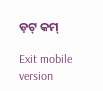ଡ଼ଟ୍ କମ୍

Exit mobile version